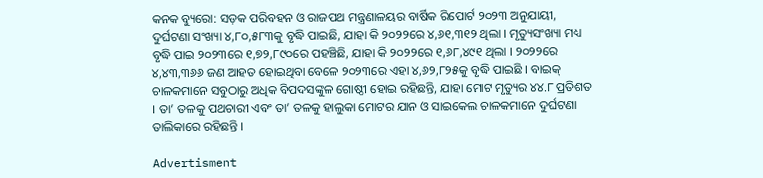କନକ ବ୍ୟୁରୋ: ସଡ଼କ ପରିବହନ ଓ ରାଜପଥ ମନ୍ତ୍ରଣାଳୟର ବାର୍ଷିକ ରିପୋର୍ଟ ୨୦୨୩ ଅନୁଯାୟୀ, ଦୁର୍ଘଟଣା ସଂଖ୍ୟା ୪,୮୦,୫୮୩କୁ ବୃଦ୍ଧି ପାଇଛି, ଯାହା କି ୨୦୨୨ରେ ୪,୬୧,୩୧୨ ଥିଲା । ମୃତ୍ୟୁସଂଖ୍ୟା ମଧ୍ୟ ବୃଦ୍ଧି ପାଇ ୨୦୨୩ରେ ୧,୭୨,୮୯୦ରେ ପହଞ୍ଚିଛି, ଯାହା କି ୨୦୨୨ରେ ୧,୬୮,୪୯୧ ଥିଲା । ୨୦୨୨ରେ ୪,୪୩,୩୬୬ ଜଣ ଆହତ ହୋଇଥିବା ବେଳେ ୨୦୨୩ରେ ଏହା ୪,୬୨,୮୨୫କୁ ବୃଦ୍ଧି ପାଇଛି । ବାଇକ୍ ଚାଳକମାନେ ସବୁଠାରୁ ଅଧିକ ବିପଦସଙ୍କୁଳ ଗୋଷ୍ଠୀ ହୋଇ ରହିଛନ୍ତି, ଯାହା ମୋଟ ମୃତ୍ୟୁର ୪୪.୮ ପ୍ରତିଶତ । ତା’ ତଳକୁ ପଥଚାରୀ ଏବଂ ତା’ ତଳକୁ ହାଲୁକା ମୋଟର ଯାନ ଓ ସାଇକେଲ ଚାଳକମାନେ ଦୁର୍ଘଟଣା ତାଲିକାରେ ରହିଛନ୍ତି ।

Advertisment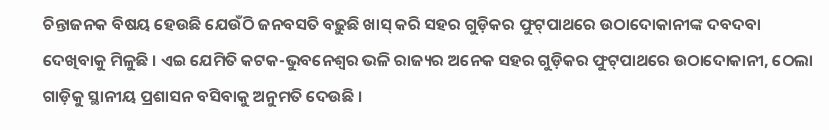ଚିନ୍ତାଜନକ ବିଷୟ ହେଉଛି ଯେଉଁଠି ଜନବସତି ବଢ଼ୁଛି ଖାସ୍ କରି ସହର ଗୁଡ଼ିକର ଫୁଟ୍‌ପାଥରେ ଉଠାଦୋକାନୀଙ୍କ ଦବଦବା ଦେଖିବାକୁ ମିଳୁଛି । ଏଇ ଯେମିତି କଟକ-ଭୁବନେଶ୍ବର ଭଳି ରାଜ୍ୟର ଅନେକ ସହର ଗୁଡ଼ିକର ଫୁଟ୍‌ପାଥରେ ଉଠାଦୋକାନୀ, ଠେଲା ଗାଡ଼ିକୁ ସ୍ଥାନୀୟ ପ୍ରଶାସନ ବସିବାକୁ ଅନୁମତି ଦେଉଛି ।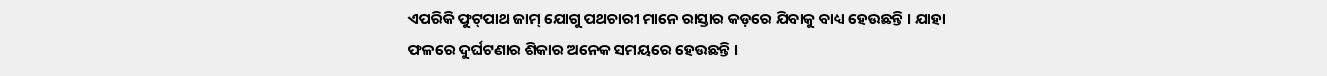ଏପରିକି ଫୁଟ୍‌ପାଥ ଜାମ୍ ଯୋଗୁ ପଥଚାରୀ ମାନେ ରାସ୍ତାର କଡ଼ରେ ଯିବାକୁ ବାଧ୍ୟ ହେଉଛନ୍ତି । ଯାହା ଫଳରେ ଦୁର୍ଘଟଣାର ଶିକାର ଅନେକ ସମୟରେ ହେଉଛନ୍ତି ।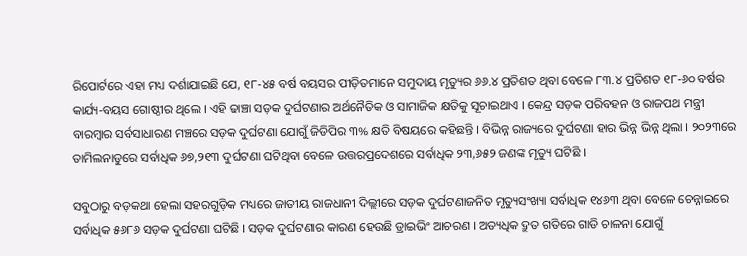ରିପୋର୍ଟରେ ଏହା ମଧ୍ୟ ଦର୍ଶାଯାଇଛି ଯେ, ୧୮-୪୫ ବର୍ଷ ବୟସର ପୀଡ଼ିତମାନେ ସମୁଦାୟ ମୃତ୍ୟୁର ୬୬.୪ ପ୍ରତିଶତ ଥିବା ବେଳେ ୮୩.୪ ପ୍ରତିଶତ ୧୮-୬୦ ବର୍ଷର କାର୍ଯ୍ୟ-ବୟସ ଗୋଷ୍ଠୀର ଥିଲେ । ଏହି ଢାଞ୍ଚା ସଡ଼କ ଦୁର୍ଘଟଣାର ଅର୍ଥନୈତିକ ଓ ସାମାଜିକ କ୍ଷତିକୁ ସୂଚାଇଥାଏ । କେନ୍ଦ୍ର ସଡ଼କ ପରିବହନ ଓ ରାଜପଥ ମନ୍ତ୍ରୀ ବାରମ୍ବାର ସର୍ବସାଧାରଣ ମଞ୍ଚରେ ସଡ଼କ ଦୁର୍ଘଟଣା ଯୋଗୁଁ ଜିଡିପିର ୩% କ୍ଷତି ବିଷୟରେ କହିଛନ୍ତି । ବିଭିନ୍ନ ରାଜ୍ୟରେ ଦୁର୍ଘଟଣା ହାର ଭିନ୍ନ ଭିନ୍ନ ଥିଲା । ୨୦୨୩ରେ ତାମିଲନାଡୁରେ ସର୍ବାଧିକ ୬୭,୨୧୩ ଦୁର୍ଘଟଣା ଘଟିଥିବା ବେଳେ ଉତ୍ତରପ୍ରଦେଶରେ ସର୍ବାଧିକ ୨୩,୬୫୨ ଜଣଙ୍କ ମୃତ୍ୟୁ ଘଟିଛି ।

ସବୁଠାରୁ ବଡ଼କଥା ହେଲା ସହରଗୁଡ଼ିକ ମଧ୍ୟରେ ଜାତୀୟ ରାଜଧାନୀ ଦିଲ୍ଲୀରେ ସଡ଼କ ଦୁର୍ଘଟଣାଜନିତ ମୃତ୍ୟୁସଂଖ୍ୟା ସର୍ବାଧିକ ୧୪୬୩ ଥିବା ବେଳେ ଚେନ୍ନାଇରେ ସର୍ବାଧିକ ୫୬୮୬ ସଡ଼କ ଦୁର୍ଘଟଣା ଘଟିଛି । ସଡ଼କ ଦୁର୍ଘଟଣାର କାରଣ ହେଉଛି ଡ୍ରାଇଭିଂ ଆଚରଣ । ଅତ୍ୟଧିକ ଦ୍ରୁତ ଗତିରେ ଗାଡି ଚାଳନା ଯୋଗୁଁ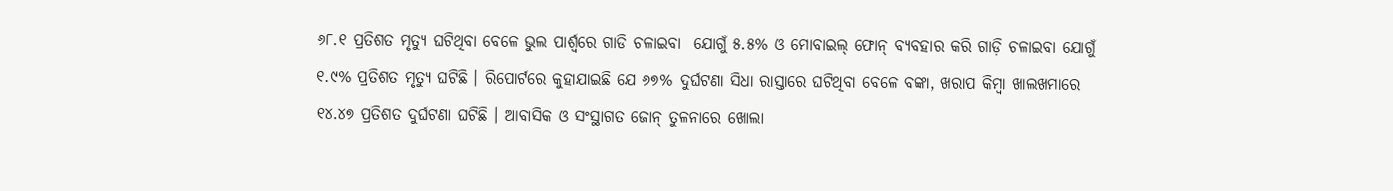୬୮.୧ ପ୍ରତିଶତ ମୃତ୍ୟୁ ଘଟିଥିବା ବେଳେ ଭୁଲ ପାର୍ଶ୍ୱରେ ଗାଡି ଚଳାଇବା  ଯୋଗୁଁ ୫.୫% ଓ ମୋବାଇଲ୍ ଫୋନ୍ ବ୍ୟବହାର କରି ଗାଡ଼ି ଚଳାଇବା ଯୋଗୁଁ ୧.୯% ପ୍ରତିଶତ ମୃତ୍ୟୁ ଘଟିଛି । ରିପୋର୍ଟରେ କୁହାଯାଇଛି ଯେ ୬୭% ଦୁର୍ଘଟଣା ସିଧା ରାସ୍ତାରେ ଘଟିଥିବା ବେଳେ ବଙ୍କା, ଖରାପ କିମ୍ବା ଖାଲଖମାରେ ୧୪.୪୭ ପ୍ରତିଶତ ଦୁର୍ଘଟଣା ଘଟିଛି । ଆବାସିକ ଓ ସଂସ୍ଥାଗତ ଜୋନ୍ ତୁଳନାରେ ଖୋଲା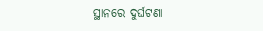ସ୍ଥାନରେ ଦୁର୍ଘଟଣା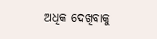ଅଧିକ ଦେଖିବାକୁ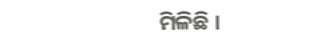ମିଳିଛି ।